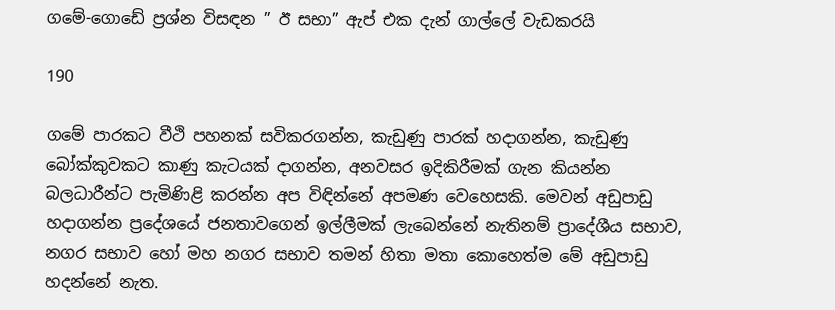ගමේ-ගොඩේ ප්‍රශ්න විසඳන ” ඊ සභා” ඇප් එක දැන් ගාල්ලේ වැඩකරයි

190

ගමේ පාරකට වීථි පහනක් සවිකරගන්න, කැඩුණු පාරක් හදාගන්න, කැඩුණු බෝක්කුවකට කාණු කැටයක් දාගන්න, අනවසර ඉදිකිරීමක් ගැන කියන්න බලධාරීන්ට පැමිණිළි කරන්න අප විඳින්නේ අපමණ වෙහෙසකි. මෙවන් අඩුපාඩු හදාගන්න ප්‍රදේශයේ ජනතාවගෙන් ඉල්ලීමක් ලැබෙන්නේ නැතිනම් ප්‍රාදේශීය සභාව, නගර සභාව හෝ මහ නගර සභාව තමන් හිතා මතා කොහෙත්ම මේ අඩුපාඩු හදන්නේ නැත.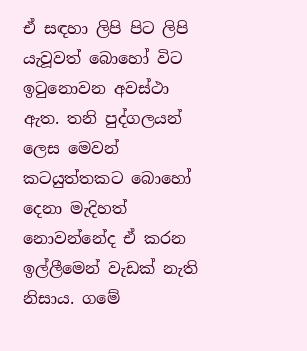ඒ සඳහා ලිපි පිට ලිපි යැවූවත් බොහෝ විට ඉටුනොවන අවස්ථා ඇත. තනි පුද්ගලයන් ලෙස මෙවන් කටයුත්තකට බොහෝ දෙනා මැදිහත් නොවන්නේද ඒ කරන ඉල්ලීමෙන් වැඩක් නැති නිසාය. ගමේ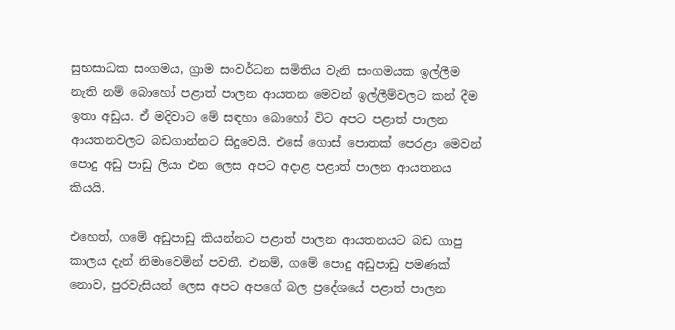සුභසාධක සංගමය, ග්‍රාම සංවර්ධන සමිතිය වැනි සංගමයක ඉල්ලීම නැති නම් බොහෝ පළාත් පාලන ආයතන මෙවන් ඉල්ලීම්වලට කන් දීම ඉතා අඩුය. ඒ මදිවාට මේ සඳහා බොහෝ විට අපට පළාත් පාලන ආයතනවලට බඩගාන්නට සිදුවෙයි. එසේ ගොස් පොතක් පෙරළා මෙවන් පොදු අඩු පාඩු ලියා එන ලෙස අපට අදාළ පළාත් පාලන ආයතනය කියයි.

එහෙත්, ගමේ අඩුපාඩු කියන්නට පළාත් පාලන ආයතනයට බඩ ගාපු කාලය දැන් නිමාවෙමින් පවතී. එනම්, ගමේ පොදු අඩුපාඩු පමණක් නොව, පුරවැසියන් ලෙස අපට අපගේ බල ප්‍රදේශයේ පළාත් පාලන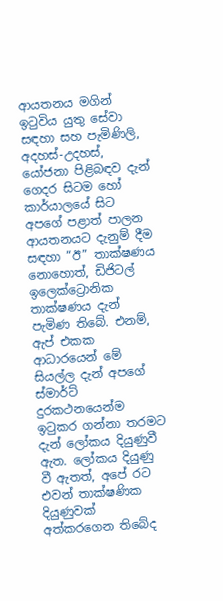ආයතනය මගින් ඉටුවිය යුතු සේවා සඳහා සහ පැමිණිලි, අදහස්-උදහස්, යෝජනා පිළිබඳව දැන් ගෙදර සිටම හෝ කාර්යාලයේ සිට අපගේ පළාත් පාලන ආයතනයට දැනුම් දීම සඳහා “ඊ” තාක්ෂණය නොහොත්, ඩිජිටල් ඉලෙක්ට්‍රොනික තාක්ෂණය දැන් පැමිණ තිබේ. එනම්, ඇප් එකක ආධාරයෙන් මේ සියල්ල දැන් අපගේ ස්මාර්ට් දුරකථනයෙන්ම ඉටුකර ගන්නා තරමට දැන් ලෝකය දියුණුවී ඇත. ලෝකය දියුණු වී ඇතත්, අපේ රට එවන් තාක්ෂණික දියුණුවක් අත්කරගෙන තිබේද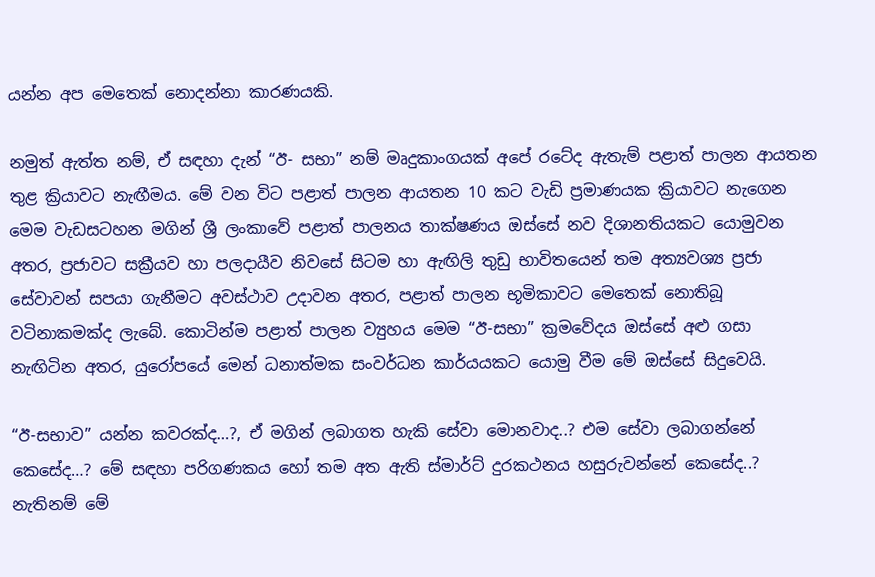යන්න අප මෙතෙක් නොදන්නා කාරණයකි.

නමුත් ඇත්ත නම්, ඒ සඳහා දැන් “ඊ- සභා” නම් මෘදුකාංගයක් අපේ රටේද ඇතැම් පළාත් පාලන ආයතන තුළ ක්‍රියාවට නැඟීමය. මේ වන විට පළාත් පාලන ආයතන 10 කට වැඩි ප්‍රමාණයක ක්‍රියාවට නැගෙන මෙම වැඩසටහන මගින් ශ්‍රී ලංකාවේ පළාත් පාලනය තාක්ෂණය ඔස්සේ නව දිශානතියකට යොමුවන අතර, ප්‍රජාවට සක්‍රීයව හා පලදායීව නිවසේ සිටම හා ඇඟිලි තුඩු භාවිතයෙන් තම අත්‍යවශ්‍ය ප්‍රජා සේවාවන් සපයා ගැනීමට අවස්ථාව උදාවන අතර, පළාත් පාලන භූමිකාවට මෙතෙක් නොතිබූ වටිනාකමක්ද ලැබේ. කොටින්ම පළාත් පාලන ව්‍යුහය මෙම “ඊ-සභා” ක්‍රමවේදය ඔස්සේ අළු ගසා නැඟිටින අතර, යුරෝපයේ මෙන් ධනාත්මක සංවර්ධන කාර්යයකට යොමු වීම මේ ඔස්සේ සිදුවෙයි.

“ඊ-සභාව” යන්න කවරක්ද…?, ඒ මගින් ලබාගත හැකි සේවා මොනවාද..? එම සේවා ලබාගන්නේ කෙසේද…? මේ සඳහා පරිගණකය හෝ තම අත ඇති ස්මාර්ට් දුරකථනය හසුරුවන්නේ කෙසේද..? නැතිනම් මේ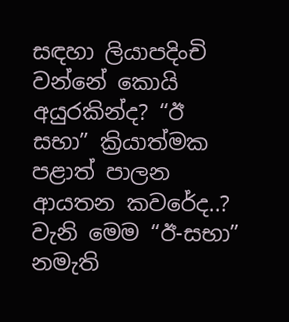සඳහා ලියාපදිංචි වන්නේ කොයි අයුරකින්ද? “ඊ සභා” ක්‍රියාත්මක පළාත් පාලන ආයතන කවරේද..? වැනි මෙම “ඊ-සභා” නමැති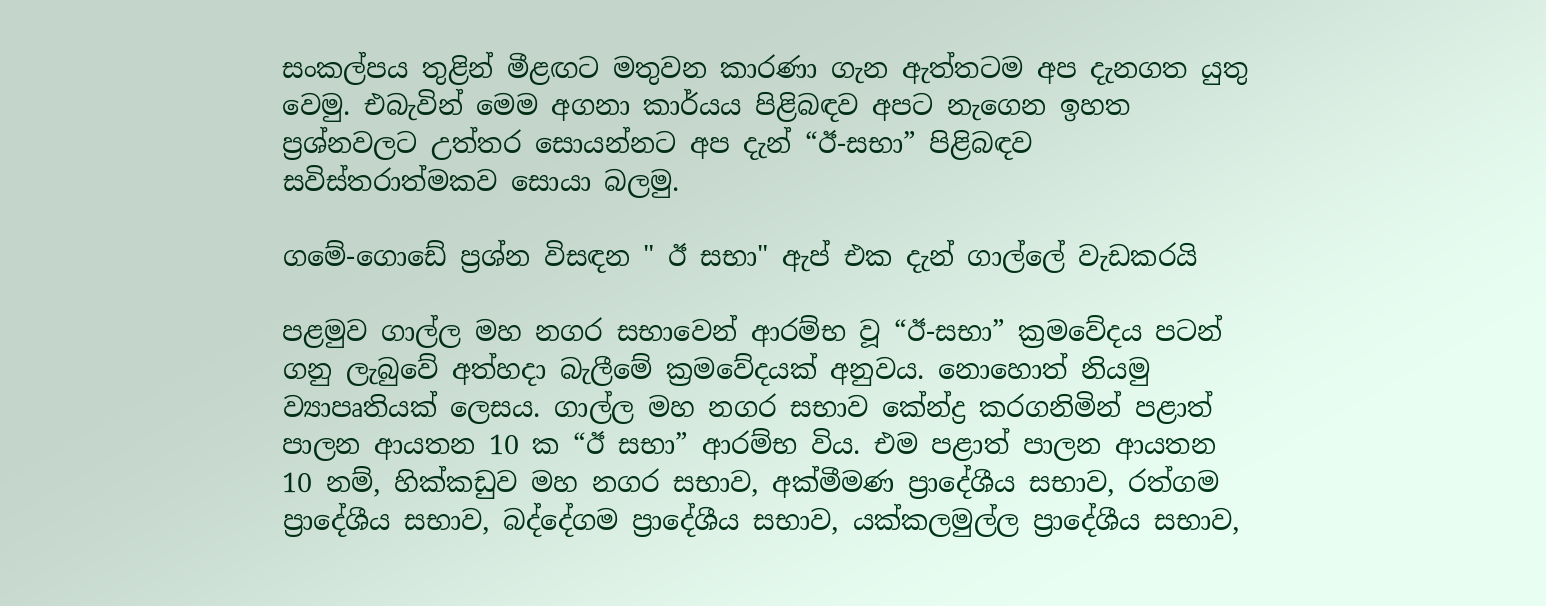සංකල්පය තුළින් මීළඟට මතුවන කාරණා ගැන ඇත්තටම අප දැනගත යුතු වෙමු. එබැවින් මෙම අගනා කාර්යය පිළිබඳව අපට නැගෙන ඉහත ප්‍රශ්නවලට උත්තර සොයන්නට අප දැන් “ඊ-සභා” පිළිබඳව සවිස්තරාත්මකව සොයා බලමු.

ගමේ-ගොඩේ ප්‍රශ්න විසඳන " ඊ සභා" ඇප් එක දැන් ගාල්ලේ වැඩකරයි

පළමුව ගාල්ල මහ නගර සභාවෙන් ආරම්භ වූ “ඊ-සභා” ක්‍රමවේදය පටන් ගනු ලැබුවේ අත්හදා බැලීමේ ක්‍රමවේදයක් අනුවය. නොහොත් නියමු ව්‍යාපෘතියක් ලෙසය. ගාල්ල මහ නගර සභාව කේන්ද්‍ර කරගනිමින් පළාත් පාලන ආයතන 10 ක “ඊ සභා” ආරම්භ විය. එම පළාත් පාලන ආයතන 10 නම්, හික්කඩුව මහ නගර සභාව, අක්මීමණ ප්‍රාදේශීය සභාව, රත්ගම ප්‍රාදේශීය සභාව, බද්දේගම ප්‍රාදේශීය සභාව, යක්කලමුල්ල ප්‍රාදේශීය සභාව,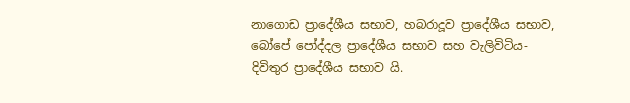නාගොඩ ප්‍රාදේශීය සභාව, හබරාදූව ප්‍රාදේශීය සභාව, බෝපේ පෝද්දල ප්‍රාදේශීය සභාව සහ වැලිවිටිය-දිවිතුර ප්‍රාදේශීය සභාව යි.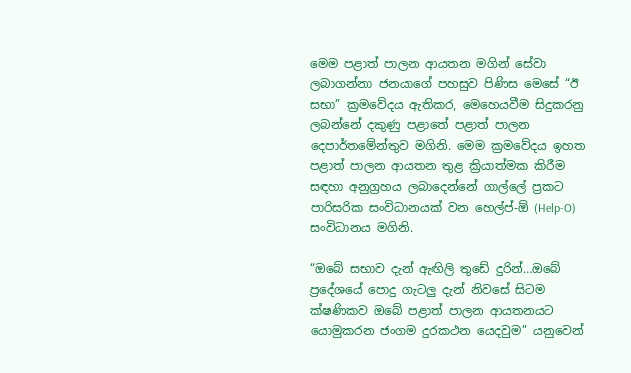මෙම පළාත් පාලන ආයතන මගින් සේවා ලබාගන්නා ජනයාගේ පහසුව පිණිස මෙසේ “ඊ සභා” ක්‍රමවේදය ඇතිකර, මෙහෙයවීම සිදුකරනු ලබන්නේ දකුණු පළාතේ පළාත් පාලන දෙපාර්තමේන්තුව මගිනි. මෙම ක්‍රමවේදය ඉහත පළාත් පාලන ආයතන තුළ ක්‍රියාත්මක කිරීම සඳහා අනුග්‍රහය ලබාදෙන්නේ ගාල්ලේ ප්‍රකට පාරිසරික සංවිධානයක් වන හෙල්ප්-ඕ (Help-O) සංවිධානය මගිනි.

“ඔබේ සභාව දැන් ඇඟිලි තුඩේ දුරින්…ඔබේ ප්‍රදේශයේ පොදු ගැටලු දැන් නිවසේ සිටම ක්ෂණිකව ඔබේ පළාත් පාලන ආයතනයට යොමුකරන ජංගම දුරකථන යෙදවුම” යනුවෙන්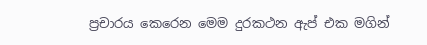ප්‍රචාරය කෙරෙන මෙම දුරකථන ඇප් එක මගින්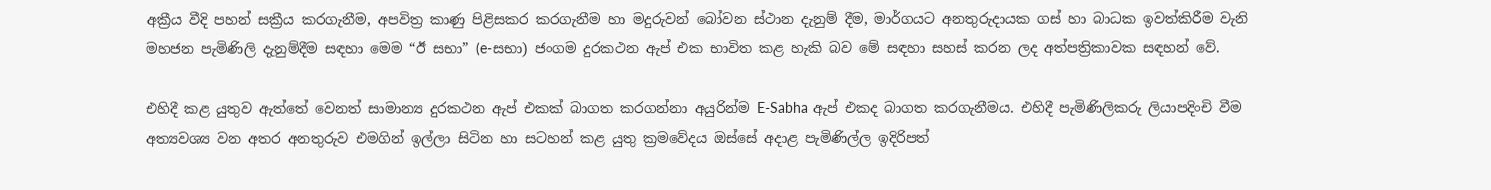අක්‍රීය වීදි පහන් සක්‍රීය කරගැනීම, අපවිත්‍ර කාණු පිළිසකර කරගැනීම හා මදුරුවන් බෝවන ස්ථාන දැනුම් දීම, මාර්ගයට අනතුරුදායක ගස් හා බාධක ඉවත්කිරීම වැනි මහජන පැමිණිලි දැනුම්දීම සඳහා මෙම “ඊ සභා” (e-සභා) ජංගම දුරකථන ඇප් එක භාවිත කළ හැකි බව මේ සඳහා සහස් කරන ලද අත්පත්‍රිකාවක සඳහන් වේ.

එහිදී කළ යුතුව ඇත්තේ වෙනත් සාමාන්‍ය දුරකථන ඇප් එකක් බාගත කරගන්නා අයුරින්ම E-Sabha ඇප් එකද බාගත කරගැනීමය. එහිදී පැමිණිලිකරු ලියාපදිංචි වීම අත්‍යවශ්‍ය වන අතර අනතුරුව එමගින් ඉල්ලා සිටින හා සටහන් කළ යුතු ක්‍රමවේදය ඔස්සේ අදාළ පැමිණිල්ල ඉදිරිපත්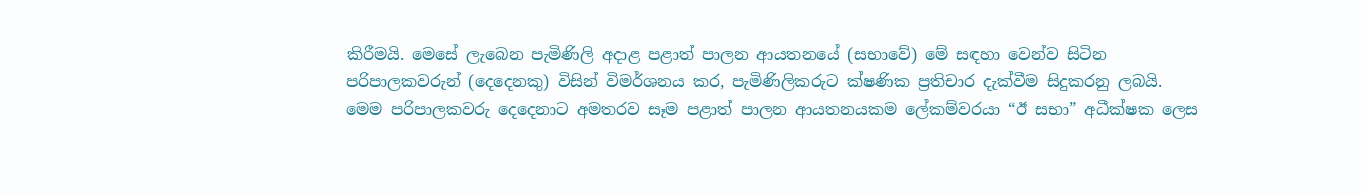කිරීමයි. මෙසේ ලැබෙන පැමිණිලි අදාළ පළාත් පාලන ආයතනයේ (සභාවේ) මේ සඳහා වෙන්ව සිටින පරිපාලකවරුන් (දෙදෙනකු) විසින් විමර්ශනය කර, පැමිණිලිකරුට ක්ෂණික ප්‍රතිචාර දැක්වීම සිදුකරනු ලබයි. මෙම පරිපාලකවරු දෙදෙනාට අමතරව සෑම පළාත් පාලන ආයතනයකම ලේකම්වරයා “ඊ සභා” අධීක්ෂක ලෙස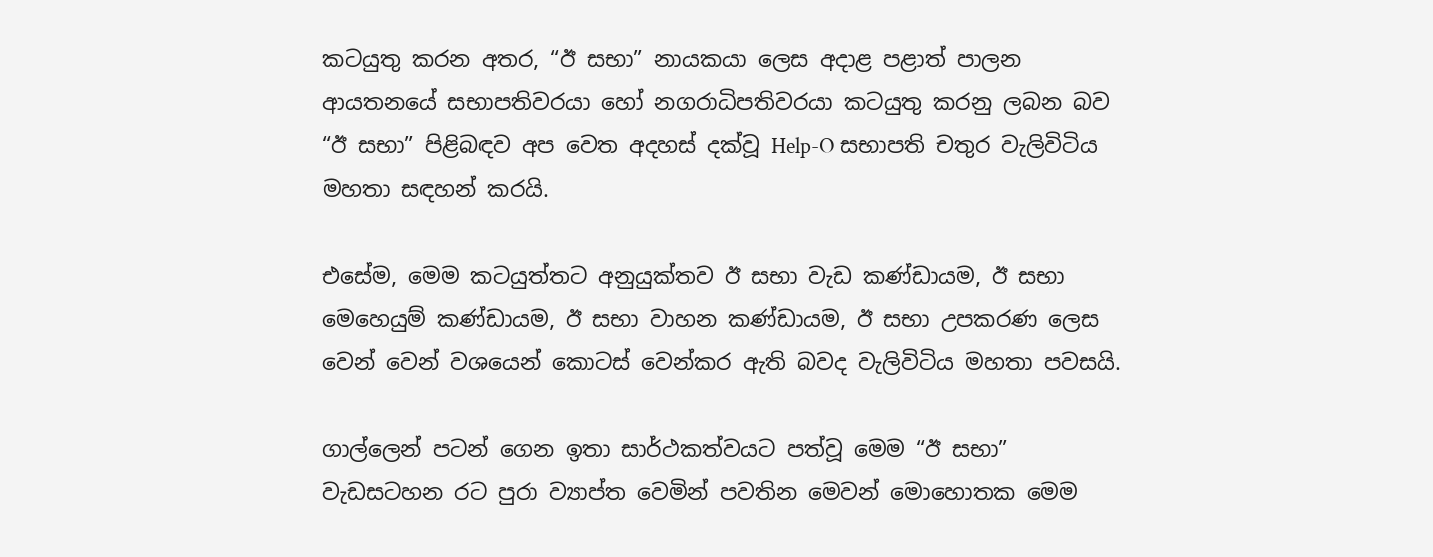කටයුතු කරන අතර, “ඊ සභා” නායකයා ලෙස අදාළ පළාත් පාලන ආයතනයේ සභාපතිවරයා හෝ නගරාධිපතිවරයා කටයුතු කරනු ලබන බව “ඊ සභා” පිළිබඳව අප වෙත අදහස් දක්වූ Help-O සභාපති චතුර වැලිවිටිය මහතා සඳහන් කරයි.

එසේම, මෙම කටයුත්තට අනුයුක්තව ඊ සභා වැඩ කණ්ඩායම, ඊ සභා මෙහෙයුම් කණ්ඩායම, ඊ සභා වාහන කණ්ඩායම, ඊ සභා උපකරණ ලෙස වෙන් වෙන් වශයෙන් කොටස් වෙන්කර ඇති බවද වැලිවිටිය මහතා පවසයි.

ගාල්ලෙන් පටන් ගෙන ඉතා සාර්ථකත්වයට පත්වූ මෙම “ඊ සභා” වැඩසටහන රට පුරා ව්‍යාප්ත වෙමින් පවතින මෙවන් මොහොතක මෙම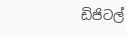ඩිජිටල්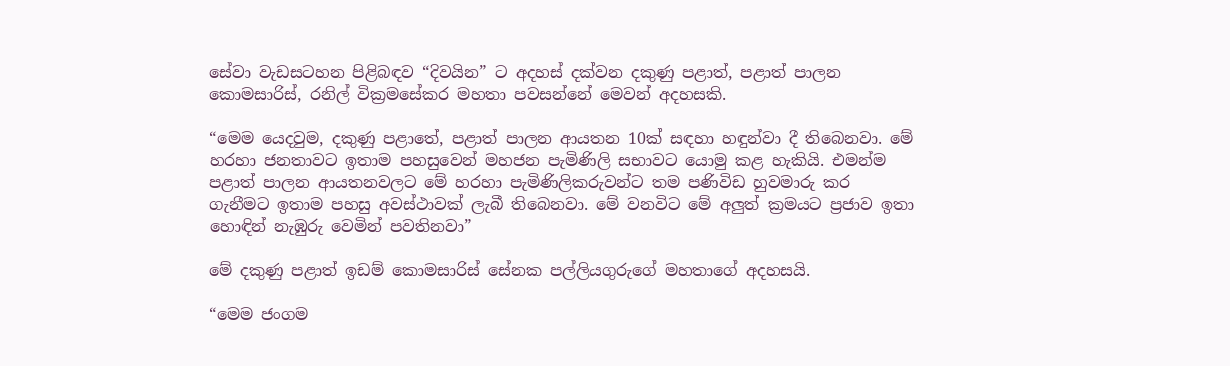සේවා වැඩසටහන පිළිබඳව “දිවයින” ට අදහස් දක්වන දකුණු පළාත්, පළාත් පාලන කොමසාරිස්, රනිල් වික්‍රමසේකර මහතා පවසන්නේ මෙවන් අදහසකි.

“මෙම යෙදවුම, දකුණු පළාතේ, පළාත් පාලන ආයතන 10ක් සඳහා හඳුන්වා දී තිබෙනවා. මේ හරහා ජනතාවට ඉතාම පහසුවෙන් මහජන පැමිණිලි සභාවට යොමු කළ හැකියි. එමන්ම පළාත් පාලන ආයතනවලට මේ හරහා පැමිණිලිකරුවන්ට තම පණිවිඩ හුවමාරු කර ගැනීමට ඉතාම පහසු අවස්ථාවක් ලැබී තිබෙනවා. මේ වනවිට මේ අලුත් ක්‍රමයට ප්‍රජාව ඉතා හොඳින් නැඹුරු වෙමින් පවතිනවා”

මේ දකුණු පළාත් ඉඩම් කොමසාරිස් සේනක පල්ලියගුරුගේ මහතාගේ අදහසයි.

“මෙම ජංගම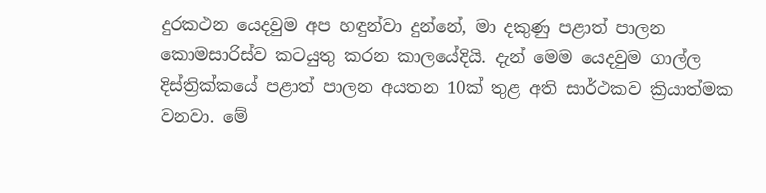දුරකථන යෙදවුම අප හඳුන්වා දුන්නේ, මා දකුණු පළාත් පාලන කොමසාරිස්ව කටයුතු කරන කාලයේදියි. දැන් මෙම යෙදවුම ගාල්ල දිස්ත්‍රික්කයේ පළාත් පාලන අයතන 10ක් තුළ අති සාර්ථකව ක්‍රියාත්මක වනවා. මේ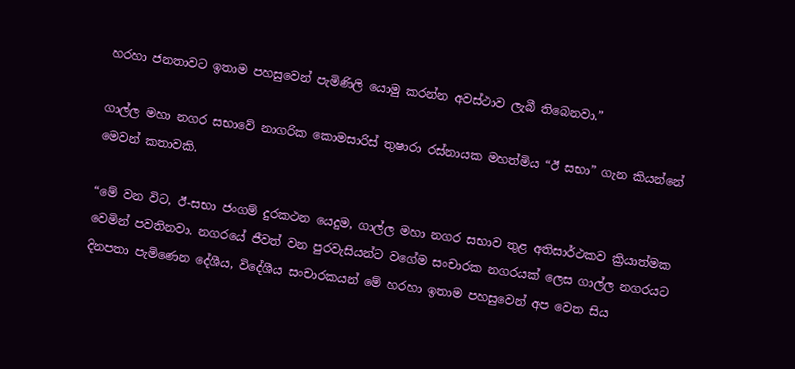හරහා ජනතාවට ඉතාම පහසුවෙන් පැමිණිලි යොමු කරන්න අවස්ථාව ලැබී තිබෙනවා.”

ගාල්ල මහා නගර සභාවේ නාගරික කොමසාරිස් තුෂාරා රස්නායක මහත්මිය “ඊ සභා” ගැන කියන්නේ මෙවන් කතාවකි.

“මේ වන විට, ඊ-සභා ජංගම් දුරකථන යෙදුම, ගාල්ල මහා නගර සභාව තුළ අතිසාර්ථකව ක්‍රියාත්මක වෙමින් පවතිනවා. නගරයේ ජීවත් වන පුරවැසියන්ට වගේම සංචාරක නගරයක් ලෙස ගාල්ල නගරයට දිනපතා පැමිණෙන දේශීය, විදේශීය සංචාරකයන් මේ හරහා ඉතාම පහසුවෙන් අප වෙත සිය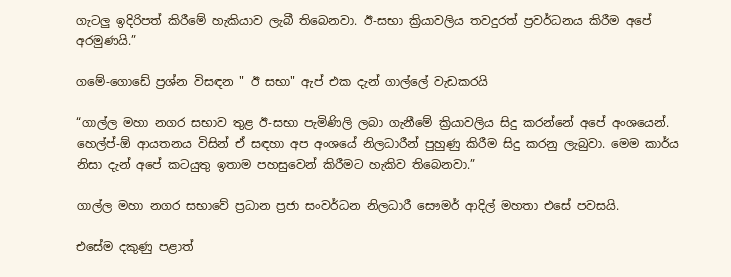ගැටලු ඉදිරිපත් කිරීමේ හැකියාව ලැබී තිබෙනවා. ඊ-සභා ක්‍රියාවලිය තවදුරත් ප්‍රවර්ධනය කිරීම අපේ අරමුණයි.”

ගමේ-ගොඩේ ප්‍රශ්න විසඳන " ඊ සභා" ඇප් එක දැන් ගාල්ලේ වැඩකරයි

“ගාල්ල මහා නගර සභාව තුළ ඊ-සභා පැමිණිලි ලබා ගැනීමේ ක්‍රියාවලිය සිදු කරන්නේ අපේ අංශයෙන්. හෙල්ප්-ඕ ආයතනය විසින් ඒ සඳහා අප අංශයේ නිලධාරීන් පුහුණු කිරීම සිදු කරනු ලැබුවා. මෙම කාර්ය නිසා දැන් අපේ කටයුතු ඉතාම පහසුවෙන් කිරීමට හැකිව තිබෙනවා.”

ගාල්ල මහා නගර සභාවේ ප්‍රධාන ප්‍රජා සංවර්ධන නිලධාරී සෞමර් ආදිල් මහතා එසේ පවසයි.

එසේම දකුණු පළාත්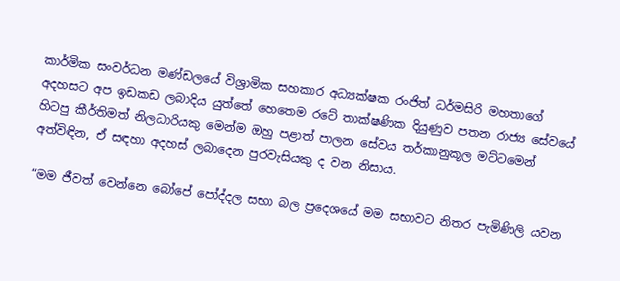කාර්මික සංවර්ධන මණ්ඩලයේ විශ්‍රාමික සහකාර අධ්‍යක්ෂක රංජිත් ධර්මසිරි මහතාගේ අදහසට අප ඉඩකඩ ලබාදිය යුත්තේ හෙතෙම රටේ තාක්ෂණික දියුණුව පතන රාජ්‍ය සේවයේ හිටපු කීර්තිමත් නිලධාරියකු මෙන්ම ඔහු පළාත් පාලන සේවය තර්කානුකූල මට්ටමෙන් අත්විඳින, ඒ සඳහා අදහස් ලබාදෙන පුරවැසියකු ද වන නිසාය.

“මම ජීවත් වෙන්නෙ බෝපේ පෝද්දල සභා බල ප්‍රදෙශයේ මම සභාවට නිතර පැමිණිලි යවන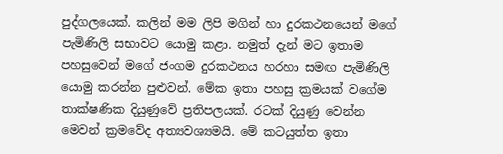පුද්ගලයෙක්. කලින් මම ලිපි මගින් හා දුරකථනයෙන් මගේ පැමිණිලි සභාවට යොමු කළා. නමුත් දැන් මට ඉතාම පහසුවෙන් මගේ ජංගම දුරකථනය හරහා සමඟ පැමිණිලි යොමු කරන්න පුළුවන්. මේක ඉතා පහසු ක්‍රමයක් වගේම තාක්ෂණික දියුණුවේ ප්‍රතිපලයක්. රටක් දියුණු වෙන්න මෙවන් ක්‍රමවේද අත්‍යවශ්‍යමයි. මේ කටයුත්ත ඉතා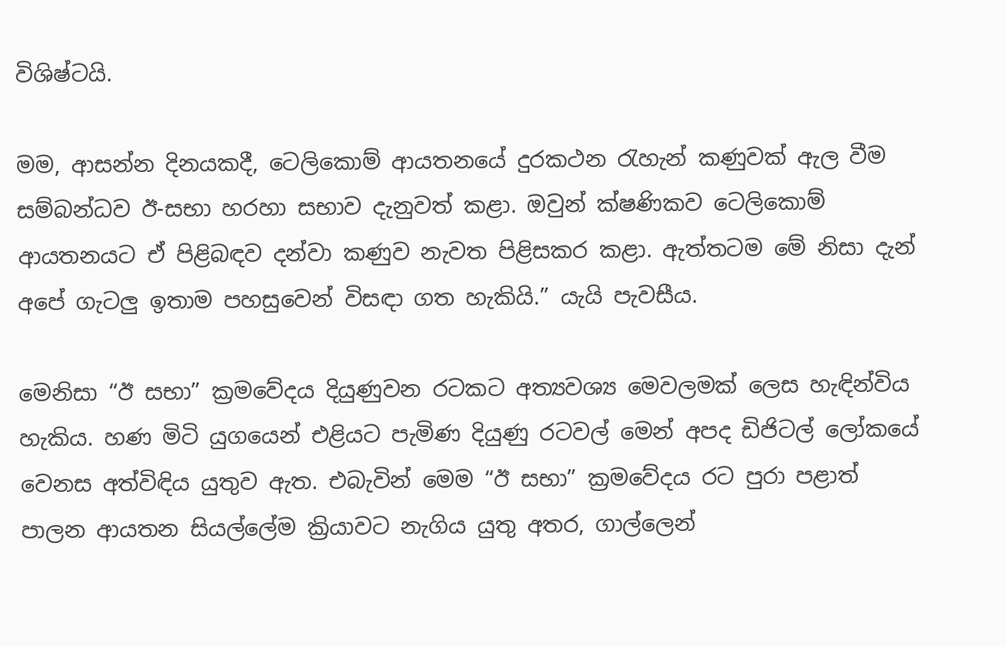විශිෂ්ටයි.

මම, ආසන්න දිනයකදී, ටෙලිකොම් ආයතනයේ දුරකථන රැහැන් කණුවක් ඇල වීම සම්බන්ධව ඊ-සභා හරහා සභාව දැනුවත් කළා. ඔවුන් ක්ෂණිකව ටෙලිකොම් ආයතනයට ඒ පිළිබඳව දන්වා කණුව නැවත පිළිසකර කළා. ඇත්තටම මේ නිසා දැන් අපේ ගැටලු ඉතාම පහසුවෙන් විසඳා ගත හැකියි.” යැයි පැවසීය.

මෙනිසා “ඊ සභා” ක්‍රමවේදය දියුණුවන රටකට අත්‍යවශ්‍ය මෙවලමක් ලෙස හැඳින්විය හැකිය. හණ මිටි යුගයෙන් එළියට පැමිණ දියුණු රටවල් මෙන් අපද ඩිජිටල් ලෝකයේ වෙනස අත්විඳිය යුතුව ඇත. එබැවින් මෙම “ඊ සභා” ක්‍රමවේදය රට පුරා පළාත් පාලන ආයතන සියල්ලේම ක්‍රියාවට නැගිය යුතු අතර, ගාල්ලෙන්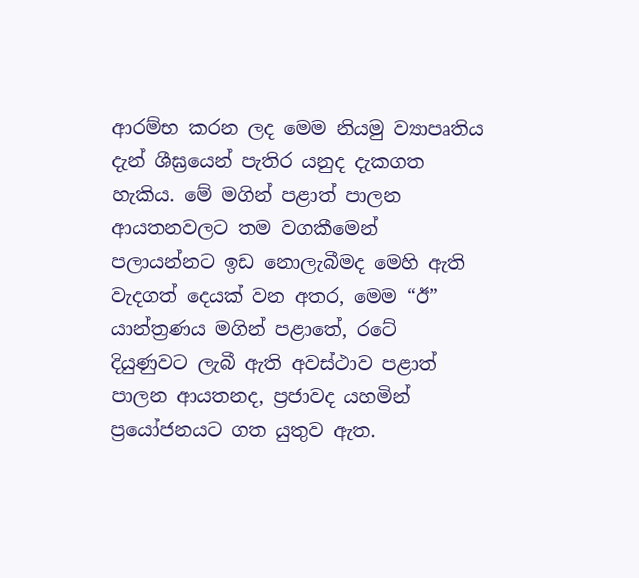ආරම්භ කරන ලද මෙම නියමු ව්‍යාපෘතිය දැන් ශීඝ්‍රයෙන් පැතිර යනුද දැකගත හැකිය. මේ මගින් පළාත් පාලන ආයතනවලට තම වගකීමෙන් පලායන්නට ඉඩ නොලැබීමද මෙහි ඇති වැදගත් දෙයක් වන අතර, මෙම “ඊ” යාන්ත්‍රණය මගින් පළාතේ, රටේ දියුණුවට ලැබී ඇති අවස්ථාව පළාත් පාලන ආයතනද, ප්‍රජාවද යහමින් ප්‍රයෝජනයට ගත යුතුව ඇත.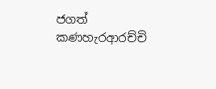ජගත් කණහැරආරච්චි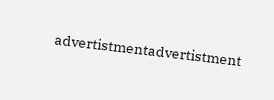advertistmentadvertistment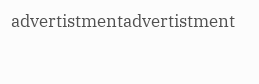advertistmentadvertistment